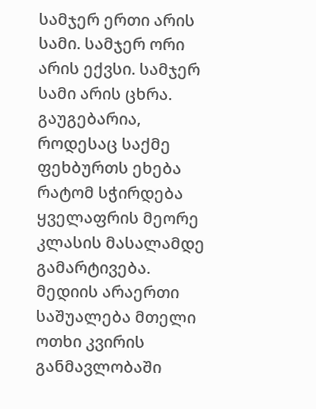სამჯერ ერთი არის სამი. სამჯერ ორი არის ექვსი. სამჯერ სამი არის ცხრა. გაუგებარია, როდესაც საქმე ფეხბურთს ეხება რატომ სჭირდება ყველაფრის მეორე კლასის მასალამდე გამარტივება. მედიის არაერთი საშუალება მთელი ოთხი კვირის განმავლობაში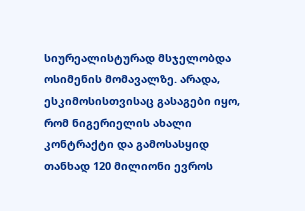სიურეალისტურად მსჯელობდა ოსიმენის მომავალზე. არადა, ესკიმოსისთვისაც გასაგები იყო, რომ ნიგერიელის ახალი კონტრაქტი და გამოსასყიდ თანხად 120 მილიონი ევროს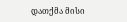დათქმა მისი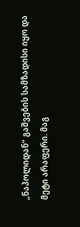„ნაპოლიდან” გაშვების სამზადისი იყო და მეტი არაფერი. მაგ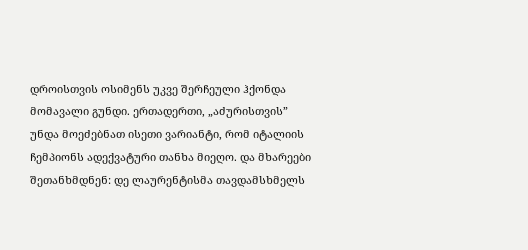დროისთვის ოსიმენს უკვე შერჩეული ჰქონდა მომავალი გუნდი. ერთადერთი, „აძურისთვის” უნდა მოეძებნათ ისეთი ვარიანტი, რომ იტალიის ჩემპიონს ადექვატური თანხა მიეღო. და მხარეები შეთანხმდნენ: დე ლაურენტისმა თავდამსხმელს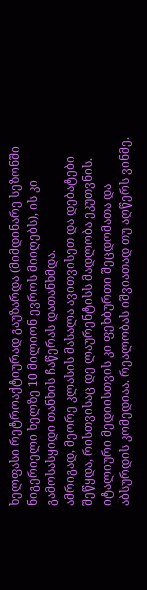ხელფასი რეტროაქტიურად გაუზარდა (მიმდინარე სეზონში ნიგერიელი ხელზე 10 მილიონ ევროს მიიღებს), ის კი გამოსასყიდი თანხის ჩაწერას დათანხმდა.
ამრიგად, მეორე კლასის მასალა ავითვისეთ და დებატები შეწყდა, რისთვისაც დე ლაურენტისს მადლობა ეკუთვნის.
იტალიური მედიისთვის კი ფეხბურთი შეცდომათა და აბსურდის კომედიაა. რეალობას იშვიათად თუ აღწერს ვინმე.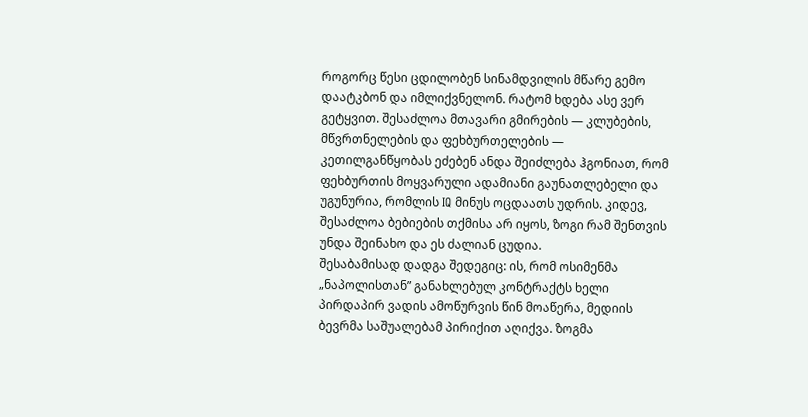როგორც წესი ცდილობენ სინამდვილის მწარე გემო დაატკბონ და იმლიქვნელონ. რატომ ხდება ასე ვერ გეტყვით. შესაძლოა მთავარი გმირების — კლუბების, მწვრთნელების და ფეხბურთელების — კეთილგანწყობას ეძებენ ანდა შეიძლება ჰგონიათ, რომ ფეხბურთის მოყვარული ადამიანი გაუნათლებელი და უგუნურია, რომლის IQ მინუს ოცდაათს უდრის. კიდევ, შესაძლოა ბებიების თქმისა არ იყოს, ზოგი რამ შენთვის უნდა შეინახო და ეს ძალიან ცუდია.
შესაბამისად დადგა შედეგიც: ის, რომ ოსიმენმა „ნაპოლისთან” განახლებულ კონტრაქტს ხელი პირდაპირ ვადის ამოწურვის წინ მოაწერა, მედიის ბევრმა საშუალებამ პირიქით აღიქვა. ზოგმა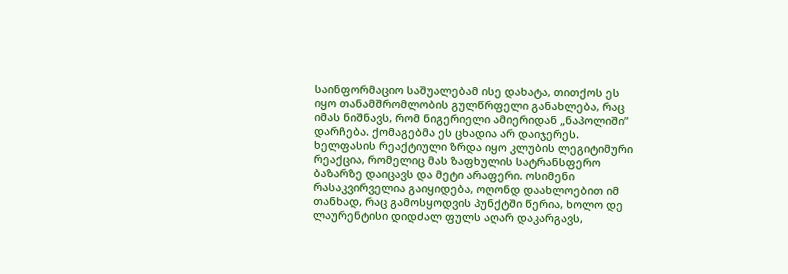საინფორმაციო საშუალებამ ისე დახატა, თითქოს ეს იყო თანამშრომლობის გულწრფელი განახლება, რაც იმას ნიშნავს, რომ ნიგერიელი ამიერიდან „ნაპოლიში” დარჩება. ქომაგებმა ეს ცხადია არ დაიჯერეს. ხელფასის რეაქტიული ზრდა იყო კლუბის ლეგიტიმური რეაქცია, რომელიც მას ზაფხულის სატრანსფერო ბაზარზე დაიცავს და მეტი არაფერი. ოსიმენი რასაკვირველია გაიყიდება, ოღონდ დაახლოებით იმ თანხად, რაც გამოსყოდვის პუნქტში წერია, ხოლო დე ლაურენტისი დიდძალ ფულს აღარ დაკარგავს,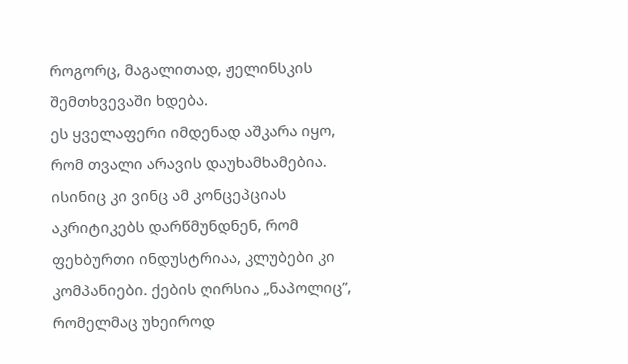როგორც, მაგალითად, ჟელინსკის შემთხვევაში ხდება.
ეს ყველაფერი იმდენად აშკარა იყო, რომ თვალი არავის დაუხამხამებია. ისინიც კი ვინც ამ კონცეპციას აკრიტიკებს დარწმუნდნენ, რომ ფეხბურთი ინდუსტრიაა, კლუბები კი კომპანიები. ქების ღირსია „ნაპოლიც”, რომელმაც უხეიროდ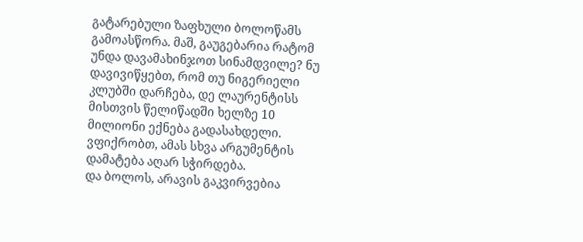გატარებული ზაფხული ბოლოწამს გამოასწორა. მაშ, გაუგებარია რატომ უნდა დავამახინჯოთ სინამდვილე? ნუ დავივიწყებთ, რომ თუ ნიგერიელი კლუბში დარჩება, დე ლაურენტისს მისთვის წელიწადში ხელზე 10 მილიონი ექნება გადასახდელი. ვფიქრობთ, ამას სხვა არგუმენტის დამატება აღარ სჭირდება.
და ბოლოს, არავის გაკვირვებია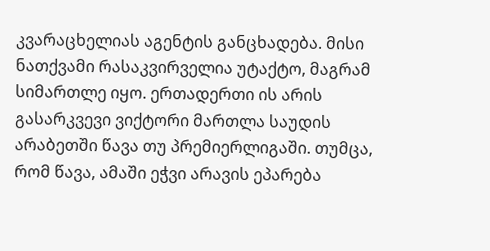კვარაცხელიას აგენტის განცხადება. მისი ნათქვამი რასაკვირველია უტაქტო, მაგრამ სიმართლე იყო. ერთადერთი ის არის გასარკვევი ვიქტორი მართლა საუდის არაბეთში წავა თუ პრემიერლიგაში. თუმცა, რომ წავა, ამაში ეჭვი არავის ეპარება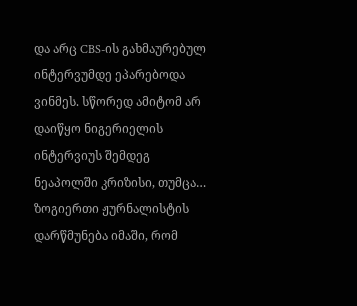და არც CBS-ის გახმაურებულ ინტერვუმდე ეპარებოდა ვინმეს. სწორედ ამიტომ არ დაიწყო ნიგერიელის ინტერვიუს შემდეგ ნეაპოლში კრიზისი, თუმცა… ზოგიერთი ჟურნალისტის დარწმუნება იმაში, რომ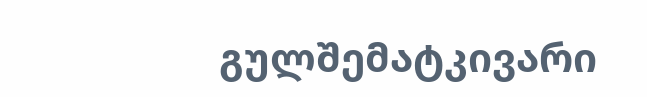გულშემატკივარი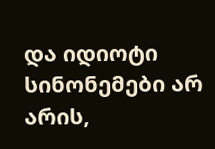და იდიოტი სინონემები არ არის,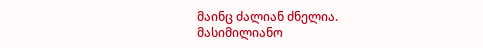მაინც ძალიან ძნელია.
მასიმილიანო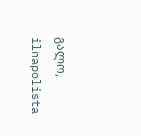გალო, ilnapolista